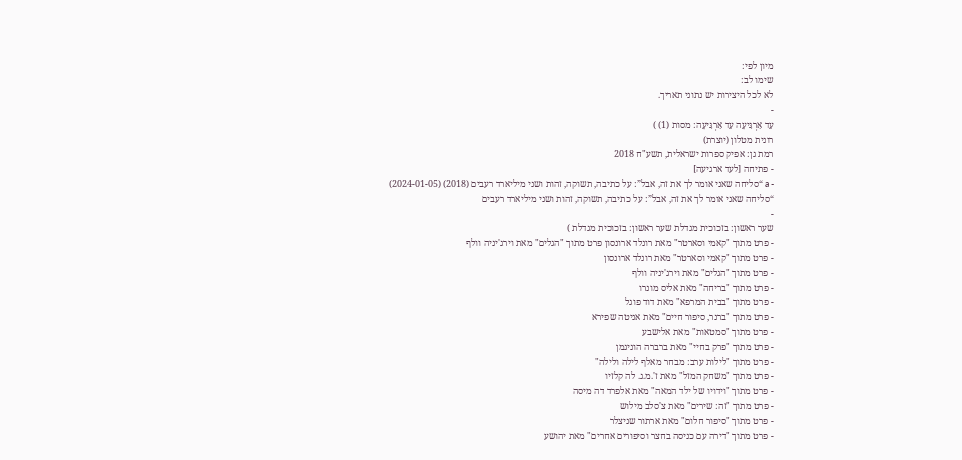מיון לפי:
שימו לב:
לא לכל היצירות יש נתוני תאריך.
-
עַד אַרְגִּיעָה עַד אַרְגִּיעָה: מסות (1) )
רונית מטלון (יוצרת)
רמת גן: אפיק ספרות ישראלית, תשע"ח 2018
- פתיחה [לעד ארגיעה]
- a “סליחה שאני אומר לך את זה, אבל”: על כתיבה, תשוקה, זהות ושני מיליארד רעבים (2018) (2024-01-05) “סליחה שאני אומר לך את זה, אבל”: על כתיבה, תשוקה, זהות ושני מיליארד רעבים
-
שער ראשון: בזכוכית מגדלת שער ראשון: בזכוכית מגדלת )
- פרט מתוך "קאמי וסארטר" מאת רונלד ארונסון פרט מתוך "הגלים" מאת וירג'יניה וולף
- פרט מתוך "קאמי וסארטר" מאת רונלד ארונסון
- פרט מתוך "הגלים" מאת וירג'יניה וולף
- פרט מתוך "בריחה" מאת אליס מונרו
- פרט מתוך "בבית המרפא" מאת דוד פוגל
- פרט מתוך "ברנר, סיפור חיים" מאת אניטה שפירא
- פרט מתוך "סמטאות" מאת אלישבע
- פרט מתוך "פרק בחיי" מאת ברברה הוניגמן
- פרט מתוך "לילות ערב: מבחר מאלף לילה ולילה"
- פרט מתוך "משחק המזל" מאת ז'.מ.ג. לה קלזיו
- פרט מתוך "וידויו של ילד המאה" מאת אלפרד דה מיסה
- פרט מתוך "זה: שירים" מאת צ'סלב מילוש
- פרט מתוך "סיפור חלום" מאת ארתור שניצלר
- פרט מתוך "דירה עם כניסה בחצר וסיפורים אחרים" מאת יהושע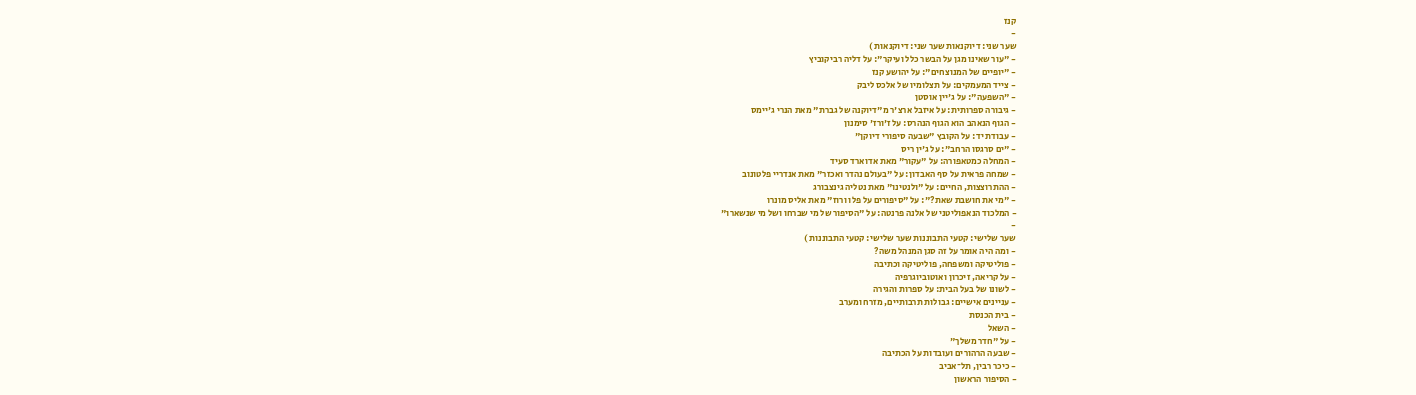קנז
-
שער שני: דיוקנאות שער שני: דיוקנאות )
- "עור שאינו מגן על הבשר כלל ועיקר": על דליה רביקוביץ
- "יופיים של המנוצחים": על יהושע קנז
- צייד המעמקים: על תצלומיו של אלכס ליבק
- "השפעה": על ג'יין אוסטן
- גיבורה ספרותית: על איזבל ארצ'ר מ"דיוקנה של גברת" מאת הנרי ג'יימס
- הגוף הנאהב הוא הגוף הנהרס: על ז'ורז' סימנון
- עבודת יד: על הקובץ "שבעה סיפורי דיוקן"
- "ים סרגסו הרחב": על ג'ין ריס
- המחלה כמטאפורה: על "עקור" מאת אדוארד סעיד
- שמחה פראית על סף האבדון: על "בעולם נהדר ואכזר" מאת אנדריי פלטונוב
- ההתרוצצות, החיים: על "ולנטינו" מאת נטליה גינצבורג
- "מי את חושבת שאת?": על "סיפורים על פלו ורוז" מאת אליס מונרו
- המלכוד הנאפוליטני של אלנה פרנטה: על "הסיפור של מי שברחו ושל מי שנשארו"
-
שער שלישי: קטעי התבוננות שער שלישי: קטעי התבוננות )
- ומה היה אומר על זה סגן המנהל משה?
- פוליטיקה ומשפחה, פוליטיקה וכתיבה
- על קריאה, זיכרון ואוטוביוגרפיה
- לשונו של בעל הבית: על ספרות והגירה
- עניינים אישיים: גבולות תרבותיים, מזרח ומערב
- בית הכנסת
- השאל
- על "חדר משלך"
- שבעה הרהורים ועובדות על הכתיבה
- כיכר רבין, תל־אביב
- הסיפור הראשון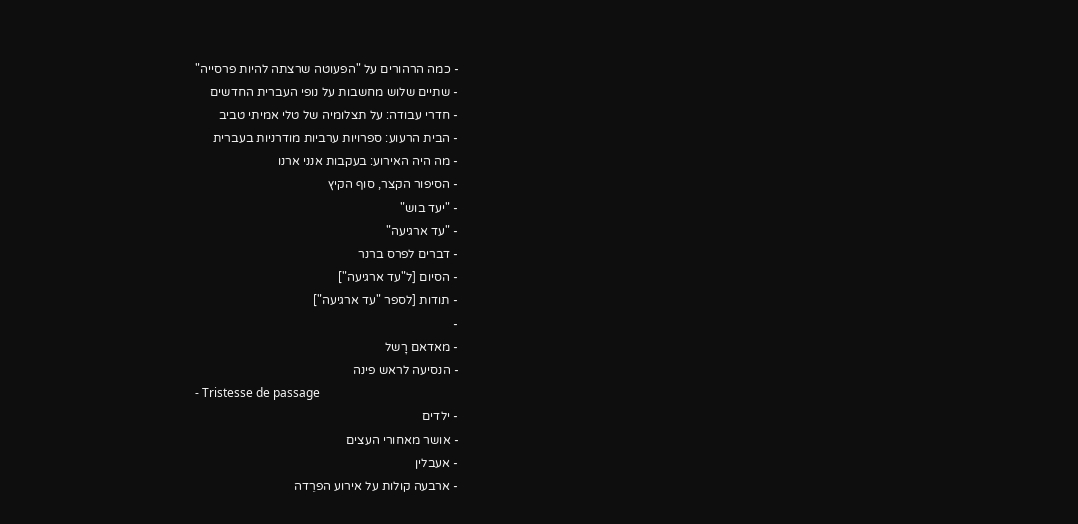- כמה הרהורים על "הפעוטה שרצתה להיות פרסייה"
- שתיים שלוש מחשבות על נופי העברית החדשים
- חדרי עבודה: על תצלומיה של טלי אמיתי טביב
- הבית הרעוע: ספרויות ערביות מודרניות בעברית
- מה היה האירוע: בעקבות אנני ארנו
- הסיפור הקצר, סוף הקיץ
- "יעד בוש"
- "עד ארגיעה"
- דברים לפרס ברנר
- הסיום [ל"עד ארגיעה"]
- תודות [לספר "עד ארגיעה"]
-
- מאדאם רָשל
- הנסיעה לראש פינה
- Tristesse de passage
- ילדים
- אושר מאחורי העצים
- אעבלין
- ארבעה קולות על אירוע הפרֵדה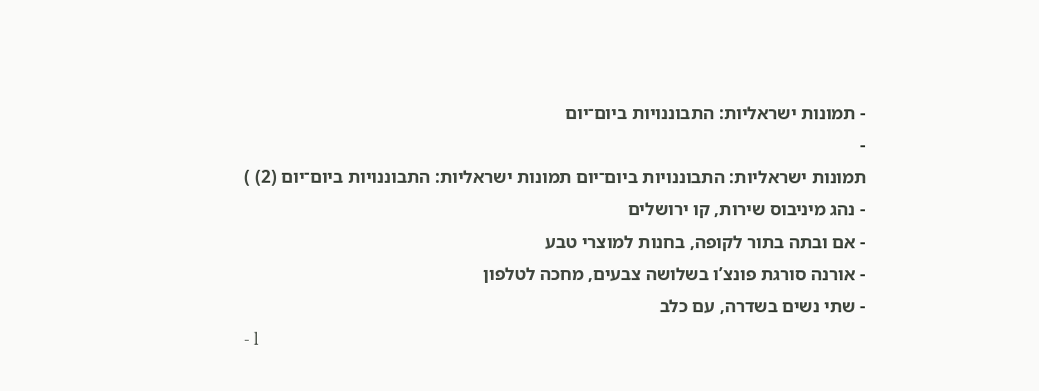- תמונות ישראליות: התבוננויות ביום־יום
-
תמונות ישראליות: התבוננויות ביום־יום תמונות ישראליות: התבוננויות ביום־יום (2) )
- נהג מיניבוס שירות, קו ירושלים
- אם ובתה בתור לקופה, בחנות למוצרי טבע
- אורנה סורגת פונצ’ו בשלושה צבעים, מחכה לטלפון
- שתי נשים בשדרה, עם כלב
- l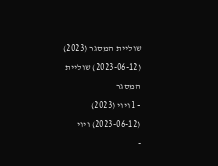שוליית המסגר (2023) (2023-06-12) שוליית המסגר
- l ויוי (2023) (2023-06-12) ויוי
-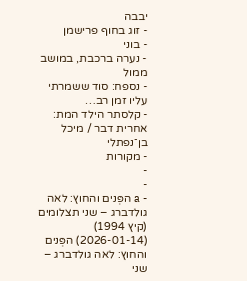יבבה
- זוג בחוף פרישמן
- בוני
- נערה ברכבת, במושב ממול
- נספח: סוד ששמרתי עליו זמן רב…
- קלסתר הילד המת: אחרית דבר / מיכל בן־נפתלי
- מקורות
-
-
- a הפְּנים והחוץ: לאה גולדברג – שני תצלומים (קיץ 1994) (2026-01-14) הפְּנים והחוץ: לאה גולדברג – שני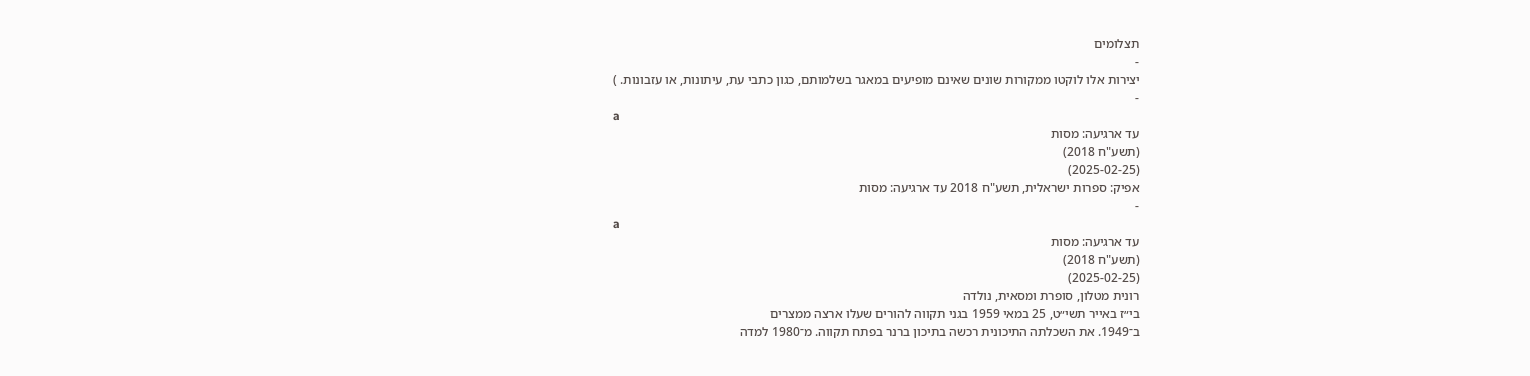תצלומים
-
יצירות אלו לוקטו ממקורות שונים שאינם מופיעים במאגר בשלמותם, כגון כתבי עת, עיתונות, או עזבונות. )
-
a
עד ארגיעה: מסות
(תשע"ח 2018)
(2025-02-25)
אפיק: ספרות ישראלית, תשע"ח 2018 עד ארגיעה: מסות
-
a
עד ארגיעה: מסות
(תשע"ח 2018)
(2025-02-25)
רונית מטלון, סופרת ומסאית, נולדה
בי״ז באייר תשי״ט, 25 במאי 1959 בגני תקווה להורים שעלו ארצה ממצרים
ב־1949. את השכלתה התיכונית רכשה בתיכון ברנר בפתח תקווה. מ־1980 למדה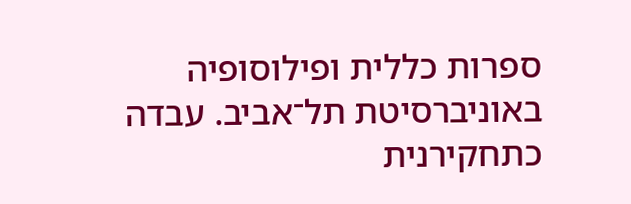ספרות כללית ופילוסופיה באוניברסיטת תל־אביב. עבדה כתחקירנית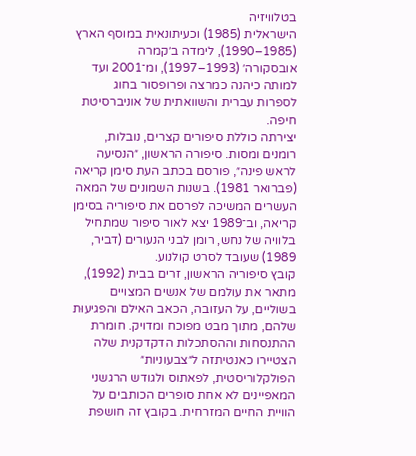בטלוויזיה
הישראלית (1985) וכעיתונאית במוסף הארץ (1985–1990), לימדה ב׳קמרה
אובסקורה׳ (1993–1997), ומ־2001 ועד למותה כיהנה כמרצה ופרופסור בחוג
לספרות עברית והשוואתית של אוניברסיטת חיפה.
יצירתה כוללת סיפורים קצרים, נובלות, רומנים ומסות. סיפורה הראשון, ״הנסיעה לראש פינה״, פורסם בכתב העת סימן קריאה (פברואר 1981). בשנות השמונים של המאה העשרים המשיכה לפרסם את סיפוריה בסימן קריאה, וב־1989 יצא לאור סיפור שמתחיל בלוויה של נחש, רומן לבני הנעורים (דביר, 1989) שעובד לסרט קולנוע.
קובץ סיפוריה הראשון, זרים בבית (1992), מתאר את עולמם של אנשים המצויים בשוליים, על העזובה, הכאב האילם והפגיעוּת שלהם, מתוך מבט מפוכח ומדויק. חומרת ההתנסחות וההסתכלות הדקדקנית שלה הצטיירו כאנטיתזה ל״צבעוניות״ הפולקלוריסטית, לפאתוס ולגודש הרגשני המאפיינים לא אחת סופרים הכותבים על הוויית החיים המזרחית. בקובץ זה חושפת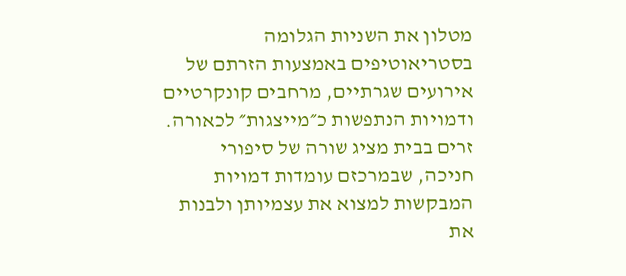מטלון את השניות הגלומה בסטריאוטיפים באמצעות הזרתם של אירועים שגרתיים, מרחבים קונקרטיים ודמויות הנתפשות כ״מייצגות״ לכאורה. זרים בבית מציג שורה של סיפורי חניכה, שבמרכזם עומדות דמויות המבקשות למצוא את עצמיותן ולבנות את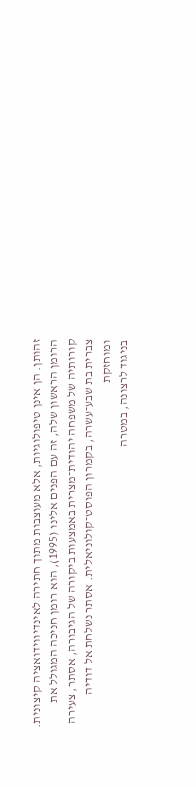זהותן. הן אינן טיפולוגיות, אלא מעוצבות מתוך חתירה לאינדיווידואציה קיצונית.
הרומן הראשון שלה, זה עם הפנים אלינו (1995), הוא רומן חניכה המגולל את
קורותיה של משפחה יהודית־מצרית באמצעות ביקורה של הגיבורה, אסתר, צעירה
צברית בת שבע־עשרה, בקמרון הפוסט־קולוניאלית. אסתר נשלחת אל דודיה ומוחזקת
בניגוד לרצונה, במטרה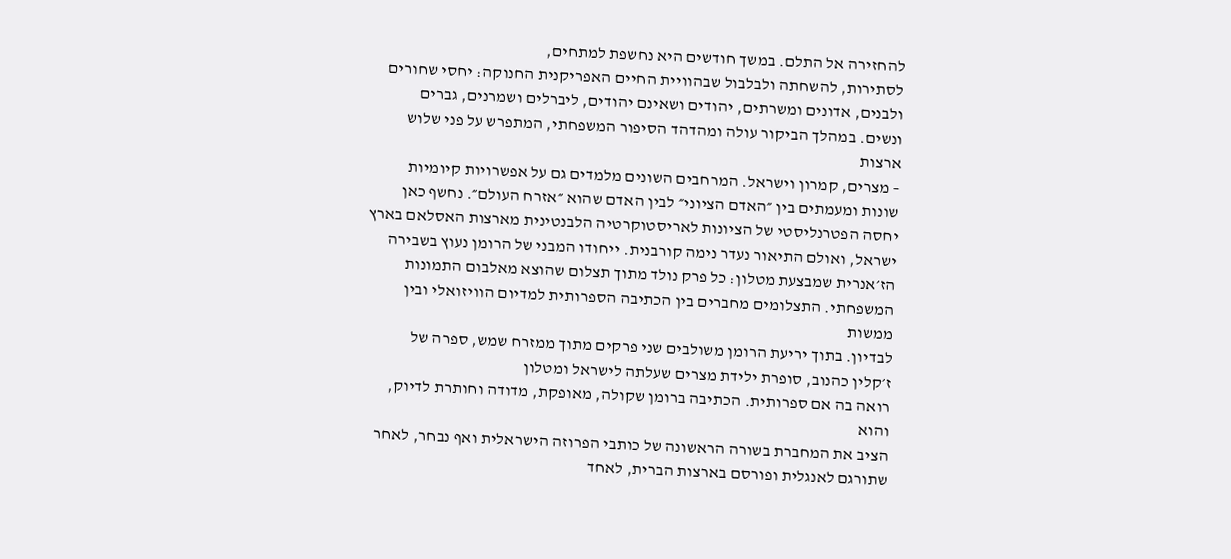להחזירה אל התלם. במשך חודשים היא נחשפת למתחים,
לסתירות, להשחתה ולבלבול שבהוויית החיים האפריקנית החנוקה: יחסי שחורים
ולבנים, אדונים ומשרתים, יהודים ושאינם יהודים, ליברלים ושמרנים, גברים
ונשים. במהלך הביקור עולה ומהדהד הסיפור המשפחתי, המתפרש על פני שלוש ארצות
– מצרים, קמרון וישראל. המרחבים השונים מלמדים גם על אפשרויות קיומיות
שונות ומעמתים בין ״האדם הציוני״ לבין האדם שהוא ״אזרח העולם״. נחשף כאן
יחסה הפטרנליסטי של הציונות לאריסטוקרטיה הלבנטינית מארצות האסלאם בארץ
ישראל, ואולם התיאור נעדר נימה קורבנית. ייחודו המבני של הרומן נעוץ בשבירה
הז׳אנרית שמבצעת מטלון: כל פרק נולד מתוך תצלום שהוצא מאלבום התמונות
המשפחתי. התצלומים מחברים בין הכתיבה הספרותית למדיום הוויזואלי ובין ממשות
לבדיון. בתוך יריעת הרומן משולבים שני פרקים מתוך ממזרח שמש, ספרה של
ז׳קלין כהנוב, סופרת ילידת מצרים שעלתה לישראל ומטלון
רואה בה אם ספרותית. הכתיבה ברומן שקולה, מאופקת, מדודה וחותרת לדיוק, והוא
הציב את המחברת בשורה הראשונה של כותבי הפרוזה הישראלית ואף נבחר, לאחר
שתורגם לאנגלית ופורסם בארצות הברית, לאחד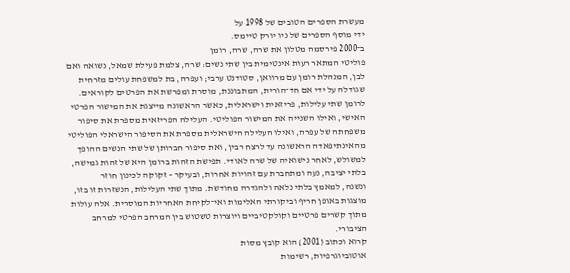מעשרת הספרים הטובים של 1998 על
ידי מוסף הספרים של ניו יורק טיימס.
ב־2000 פירסמה מטלון את שרה, שרה, רומן
פוליטי המתאר רעוּת אינטימית בין שתי נשים: שרה, צלמת פעילת שמאל, נשואה ואם
לבן, המנהלת רומן עם מרוואן, סטודנט ערבי; ועפרה, בת למשפחת עולים מזרחית
שגודלה על ידי אם חד־הורית, המתבוננת, מוסרת ומפרשת את הפרטים לקוראים.
לרומן שתי עלילות, פריזאית וישראלית, כאשר הראשונה מייצגת את המישור הפרטי
האישי, ואילו השנייה את המישור הפוליטי. העלילה הפריזאית מספרת את סיפור
משפחתה של עפרה, ואילו העלילה הישראלית מספרת את הסיפור הישראלי הפוליטי
מהאינתיפאדה הראשונה עד לרצח רבין, ואת סיפור חברותן של שתי הנשים ההופך
למשולש, לאחר נישואיה של שרה לאודי. תפישת הזהות ברומן היא של זהות גמישה,
בלתי יציבה, נעה ומתחברת עם זהויות אחרות, ובעיקר – זקוקה לכינון חוזר
ונשנה, למאמץ בלתי נלאה ולהגדרה מחודשת. מתוך שתי העלילות, הנשזרות זו בזו,
מוצגות באופן חריף וביקורתי האלימות ואי־לקיחת האחריות המוסרית. אלה עולות
מתוך קשרים פרטיים וקולקטיביים ויוצרות טשטוש בין המרחב הפרטי למרחב
הציבורי.
קרוא וכתוב (2001) הוא קובץ מסות
אוטוביוגרפיות, רשימות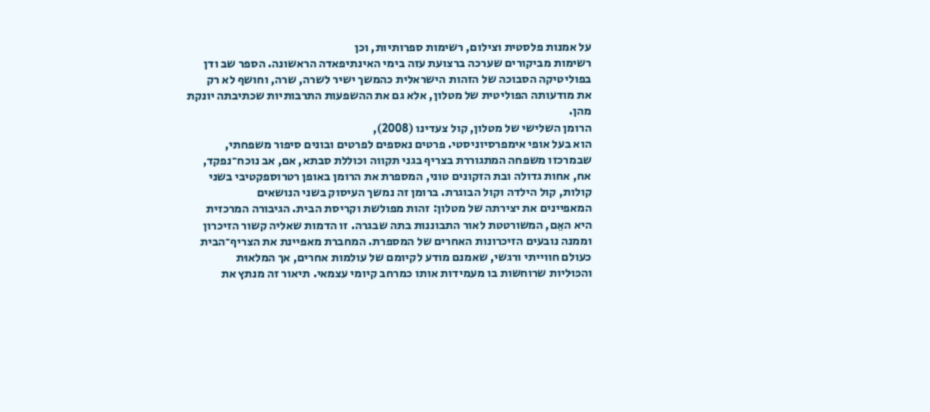על אמנות פלסטית וצילום, רשימות ספרותיות, וכן
רשימות מביקורים שערכה ברצועת עזה בימי האינתיפאדה הראשונה. הספר שב ודן
בפוליטיקה הסבוכה של הזהות הישראלית כהמשך ישיר לשרה, שרה, וחושף לא רק
את מודעותה הפוליטית של מטלון, אלא גם את ההשפעות התרבותיות שכתיבתה יונקת
מהן.
הרומן השלישי של מטלון, קול צעדינו (2008),
הוא בעל אופי אימפרסיוניסטי. פרטים נאספים לפרטים ובונים סיפור משפחתי,
שבמרכזו משפחה המתגוררת בצריף בגני תקווה וכוללת סבתא, אם, אב נוכח־נפקד,
אח, אחות גדולה ובת הזקונים טוני, המספרת את הרומן באופן רטרוספקטיבי בשני
קולות, קול הילדה וקול הבוגרת. ברומן זה נמשך העיסוק בשני הנושאים
המאפיינים את יצירתה של מטלון: זהות מפולשת וקריסת הבית. הגיבורה המרכזית
היא האֵם, המשורטטת לאור התבוננות בתה שבגרה. זו הדמות שאליה קשור הזיכרון
וממנה נובעים הזיכרונות האחרים של המספרת. המחברת מאפיינת את הצריף־הבית
כעולם חווייתי ורגשי, שאמנם מודע לקיומם של עולמות אחרים, אך המלאוּת
והכּוּליות שרוחשות בו מעמידות אותו כמרחב קיומי עצמאי. תיאור זה מנתץ את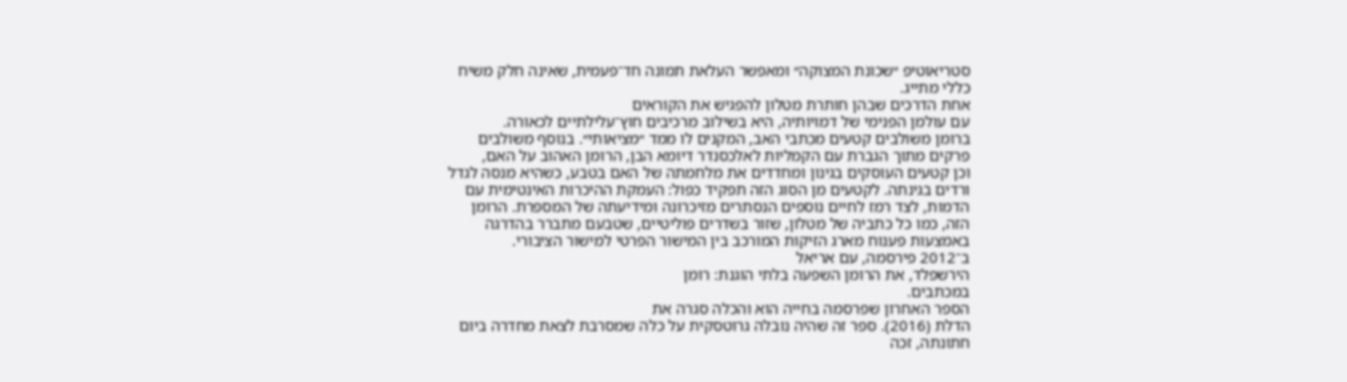סטריאוטיפ ״שכונת המצוקה״ ומאפשר העלאת תמונה חד־פעמית, שאינה חלק משיח
כללי מתייג.
אחת הדרכים שבהן חותרת מטלון להפגיש את הקוראים
עם עולמן הפנימי של דמויותיה, היא בשילוב מרכיבים חוץ־עלילתיים לכאורה.
ברומן משולבים קטעים מכִתבי האב, המקנים לו ממד ״מציאותי״. בנוסף משולבים
פרקים מתוך הגברת עם הקמליות לאלכסנדר דיומא הבן, הרומן האהוב על האם,
וכן קטעים העוסקים בגינון ומחדדים את מלחמתה של האם בטבע, כשהיא מנסה לגדל
ורדים בגינתה. לקטעים מן הסוג הזה תפקיד כפול: העמקת ההיכרות האינטימית עם
הדמות, לצד רמז לחיים נוספים הנסתרים מזיכרונה ומידיעתה של המספרת. הרומן
הזה, כמו כל כתביה של מטלון, שזור בשדרים פוליטיים, שטבעם מתברר בהדרגה
באמצעות פענוח מארג הזיקות המורכב בין המישור הפרטי למישור הציבורי.
ב־2012 פירסמה, עם אריאל
הירשפלד, את הרומן השפעה בלתי הוגנת: רומן
במכתבים.
הספר האחרון שפרסמה בחייה הוא והכלה סגרה את
הדלת (2016). ספר זה שהיה נובלה גרוטסקית על כלה שמסרבת לצאת מחדרה ביום
חתונתה, זכה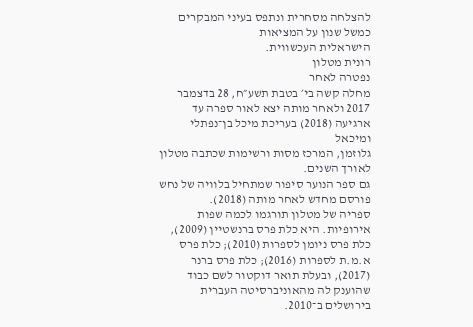להצלחה מסחרית ונתפס בעיני המבקרים כמשל שנון על המציאות
הישראלית העכשווית.
רונית מטלון
נפטרה לאחר
מחלה קשה בי׳ בטבת תשע״ח, 28 בדצמבר 2017 ולאחר מותה יצא לאור ספרה עד
ארגיעה (2018) בעריכת מיכל בן־נפתלי ומיכאל
גלוזמן, המרכז מסות ורשימות שכתבה מטלון לאורך השנים.
גם ספר הנוער סיפור שמתחיל בלוויה של נחש פורסם מחדש לאחר מותה (2018).
ספריה של מטלון תורגמו לכמה שפות אירופיות. היא כלת פרס ברנשטיין (2009), כלת פרס ניומן לספרות (2010); כלת פרס א.מ.ת לספרות (2016); כלת פרס ברנר (2017), ובעלת תואר דוקטור לשם כבוד שהוענק לה מהאוניברסיטה העברית בירושלים ב־2010.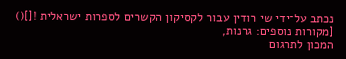נכתב על־ידי שי רודין עבור לקסיקון הקשרים לספרות ישראלית ![]()
[מקורות נוספים: גרנות,
המכון לתרגום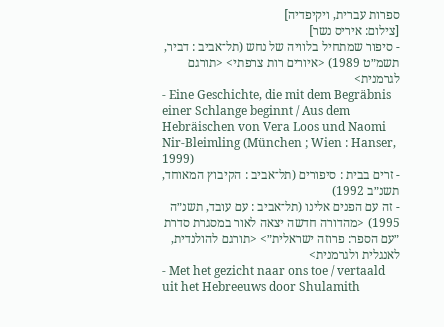ספרות עברית, ויקיפדיה]
[צילום: איריס נשר]
- סיפור שמתחיל בלוויה של נחש (תל־אביב : דביר, תשמ״ט 1989) <איורים רות צרפתי> <תורגם לגרמנית>
- Eine Geschichte, die mit dem Begräbnis einer Schlange beginnt / Aus dem Hebräischen von Vera Loos und Naomi Nir-Bleimling (München ; Wien : Hanser, 1999)
- זרים בבית : סיפורים (תל־אביב : הקיבוץ המאוחד, תשנ״ב 1992)
- זה עם הפנים אלינו (תל־אביב : עם עובד, תשנ״ה 1995) <מהדורה חדשה יצאה לאור במסגרת סדרת ״עם הספר: פרוזה ישראלית״> <תורגם להולנדית, לאנגלית ולגרמנית>
- Met het gezicht naar ons toe / vertaald uit het Hebreeuws door Shulamith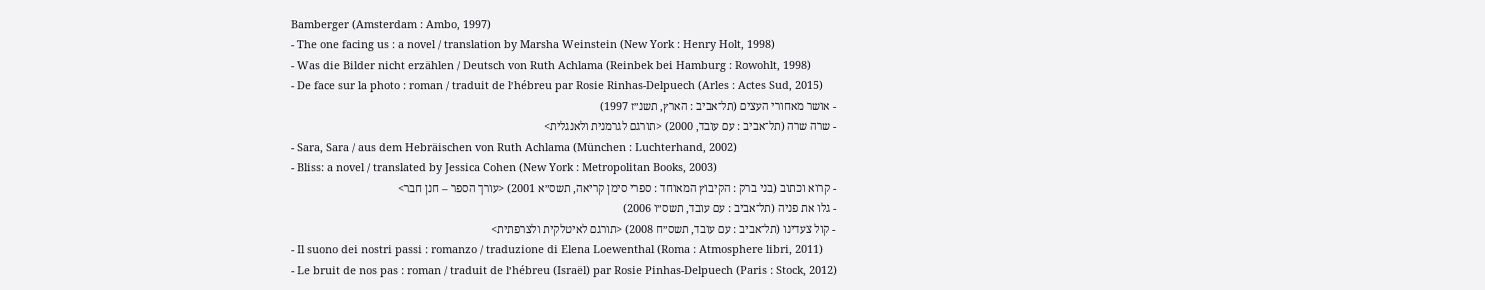Bamberger (Amsterdam : Ambo, 1997)
- The one facing us : a novel / translation by Marsha Weinstein (New York : Henry Holt, 1998)
- Was die Bilder nicht erzählen / Deutsch von Ruth Achlama (Reinbek bei Hamburg : Rowohlt, 1998)
- De face sur la photo : roman / traduit de l׳hébreu par Rosie Rinhas-Delpuech (Arles : Actes Sud, 2015)
- אושר מאחורי העצים (תל־אביב : הארץ, תשנ״ז 1997)
- שרה שרה (תל־אביב : עם עובד, 2000) <תורגם לגרמנית ולאנגלית>
- Sara, Sara / aus dem Hebräischen von Ruth Achlama (München : Luchterhand, 2002)
- Bliss: a novel / translated by Jessica Cohen (New York : Metropolitan Books, 2003)
- קרוא וכתוב (בני ברק : הקיבוץ המאוחד : ספרי סימן קריאה, תשס״א 2001) <עורך הספר – חנן חבר>
- גלו את פניה (תל־אביב : עם עובד, תשס״ו 2006)
- קול צעדינו (תל־אביב : עם עובד, תשס״ח 2008) <תורגם לאיטלקית ולצרפתית>
- Il suono dei nostri passi : romanzo / traduzione di Elena Loewenthal (Roma : Atmosphere libri, 2011)
- Le bruit de nos pas : roman / traduit de l׳hébreu (Israël) par Rosie Pinhas-Delpuech (Paris : Stock, 2012)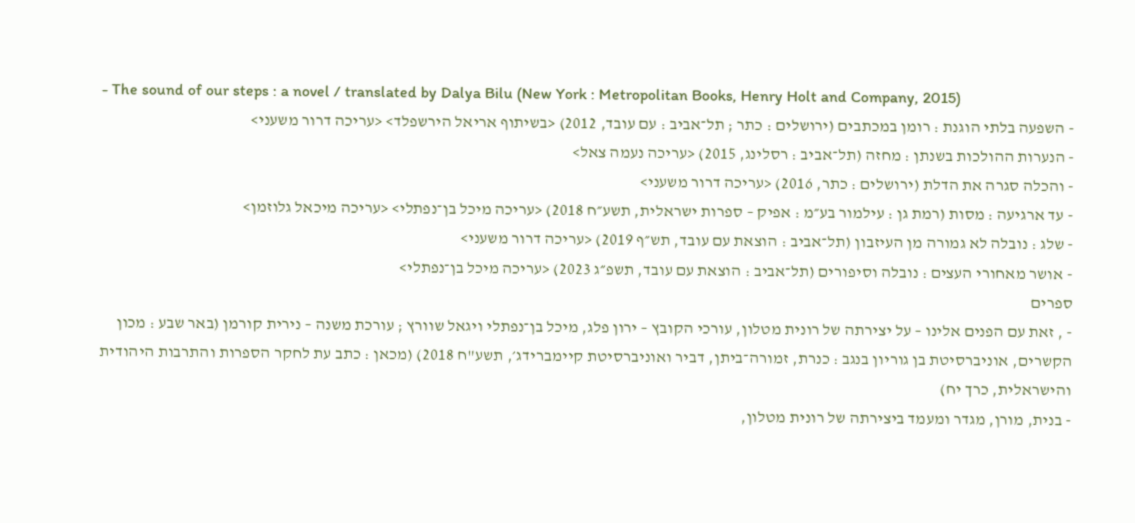- The sound of our steps : a novel / translated by Dalya Bilu (New York : Metropolitan Books, Henry Holt and Company, 2015)
- השפעה בלתי הוגנת : רומן במכתבים (ירושלים : כתר ; תל־אביב : עם עובד, 2012) <בשיתוף אריאל הירשפלד> <עריכה דרור משעני>
- הנערות ההולכות בשנתן : מחזה (תל־אביב : רסלינג, 2015) <עריכה נעמה צאל>
- והכלה סגרה את הדלת (ירושלים : כתר, 2016) <עריכה דרור משעני>
- עד ארגיעה : מסות (רמת גן : עילמור בע״מ : אפיק – ספרות ישראלית, תשע״ח 2018) <עריכה מיכל בן־נפתלי> <עריכה מיכאל גלוזמן>
- שלג : נובלה לא גמורה מן העיזבון (תל־אביב : הוצאת עם עובד, תש״ף 2019) <עריכה דרור משעני>
- אושר מאחורי העצים : נובלה וסיפורים (תל־אביב : הוצאת עם עובד, תשפ״ג 2023) <עריכה מיכל בן־נפתלי>
ספרים
- , זאת עם הפנים אלינו – על יצירתה של רונית מטלון, עורכי הקובץ – ירון פלג, מיכל בן־נפתלי ויגאל שוורץ ; עורכת משנה – נירית קורמן (באר שבע : מכון הקשרים, אוניברסיטת בן גוריון בנגב : כנרת, זמורה־ביתן, דביר ואוניברסיטת קיימברידג׳, תשע"ח 2018) (מכאן : כתב עת לחקר הספרות והתרבות היהודית והישראלית, כרך יח)
- בנית, מורן, מגדר ומעמד ביצירתה של רונית מטלון,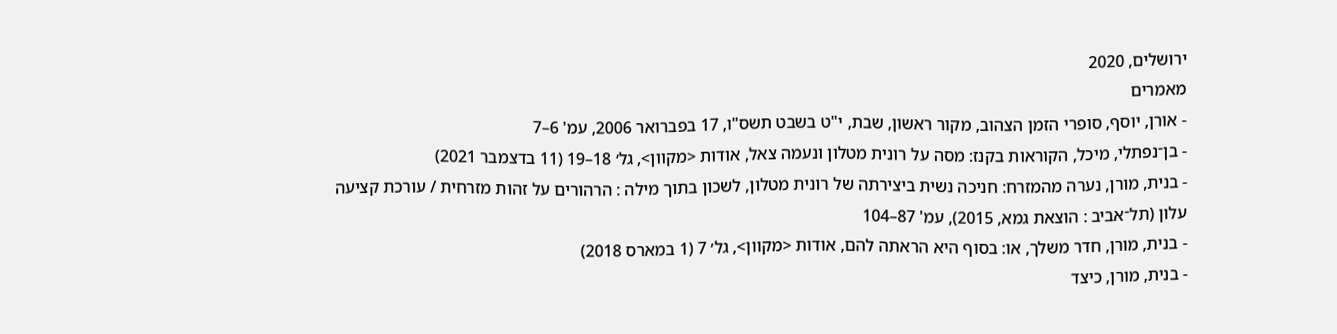ירושלים, 2020
מאמרים
- אורן, יוסף, סופרי הזמן הצהוב, מקור ראשון, שבת, י"ט בשבט תשס"ו, 17 בפברואר 2006, עמ' 6–7
- בן־נפתלי, מיכל, הקוראות בקנז: מסה על רונית מטלון ונעמה צאל, אודות <מקוון>, גל׳ 18–19 (11 בדצמבר 2021)
- בנית, מורן, נערה מהמזרח: חניכה נשית ביצירתה של רונית מטלון, לשכון בתוך מילה : הרהורים על זהות מזרחית / עורכת קציעה עלון (תל־אביב : הוצאת גמא, 2015), עמ' 87–104
- בנית, מורן, חדר משלך, או: בסוף היא הראתה להם, אודות <מקוון>, גל׳ 7 (1 במארס 2018)
- בנית, מורן, כיצד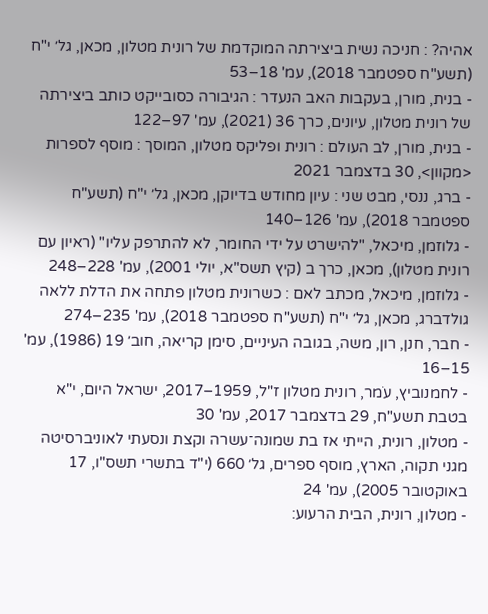אהיה? : חניכה נשית ביצירתה המוקדמת של רונית מטלון, מכאן, גל׳ י"ח (תשע"ח ספטמבר 2018), עמ' 18–53
- בנית, מורן, בעקבות האב הנעדר : הגיבורה כסובייקט כותב ביצירתה של רונית מטלון, עיונים, כרך 36 (2021), עמ' 97–122
- בנית, מורן, לב העולם : רונית ופליקס מטלון, המוסך : מוסף לספרות <מקוון>, 30 בדצמבר 2021
- ברג, ננסי, מבט שני : עיון מחודש בדיוקן, מכאן, גל׳ י"ח (תשע"ח ספטמבר 2018), עמ' 126–140
- גלוזמן, מיכאל, "להישרט על ידי החומר, לא להתרפק עליו" (ראיון עם רונית מטלון), מכאן, כרך ב (קיץ תשס"א, יולי 2001), עמ' 228–248
- גלוזמן, מיכאל, מכתב לאם : כשרונית מטלון פתחה את הדלת ללאה גולדברג, מכאן, גל׳ י"ח (תשע"ח ספטמבר 2018), עמ' 235–274
- חבר, חנן, רון, משה, בגובה העיניים, סימן קריאה, חוב׳ 19 (1986), עמ' 15–16
- לחמנוביץ, עֹמר, רונית מטלון ז"ל, 1959–2017, ישראל היום, י"א בטבת תשע"ח, 29 בדצמבר 2017, עמ' 30
- מטלון, רונית, הייתי אז בת שמונה־עשרה וקצת ונסעתי לאוניברסיטה מגני תקוה, הארץ, מוסף ספרים, גל׳ 660 (י"ד בתשרי תשס"ו, 17 באוקטובר 2005), עמ' 24
- מטלון, רונית, הבית הרעוע: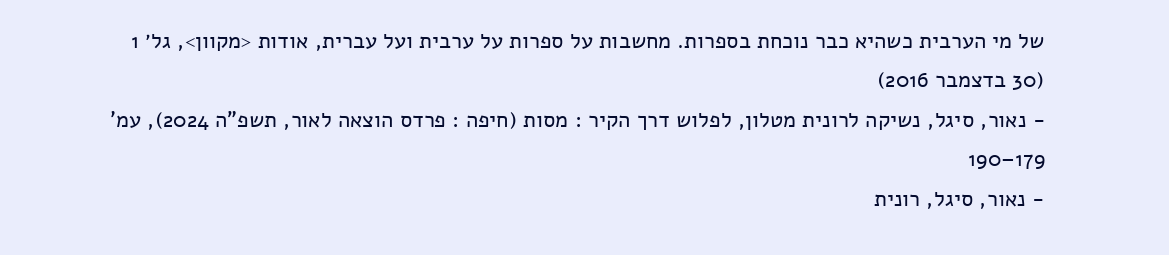של מי הערבית כשהיא כבר נוכחת בספרות. מחשבות על ספרות על ערבית ועל עברית, אודות <מקוון>, גל׳ 1 (30 בדצמבר 2016)
- נאור, סיגל, נשיקה לרונית מטלון, לפלוש דרך הקיר : מסות (חיפה : פרדס הוצאה לאור, תשפ"ה 2024), עמ' 179–190
- נאור, סיגל, רונית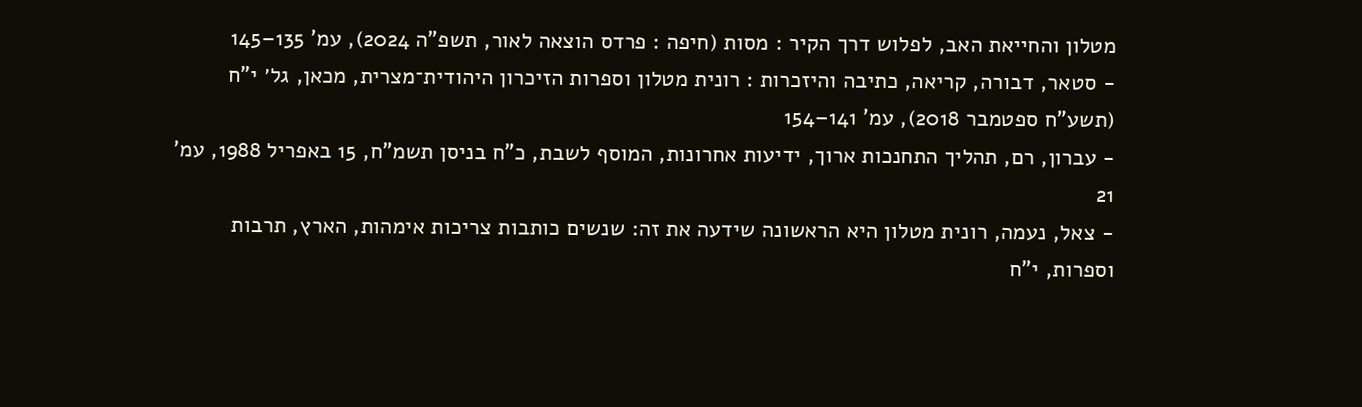מטלון והחייאת האב, לפלוש דרך הקיר : מסות (חיפה : פרדס הוצאה לאור, תשפ"ה 2024), עמ' 135–145
- סטאר, דבורה, קריאה, כתיבה והיזכרות : רונית מטלון וספרות הזיכרון היהודית־מצרית, מכאן, גל׳ י"ח (תשע"ח ספטמבר 2018), עמ' 141–154
- עברון, רם, תהליך התחנכות ארוך, ידיעות אחרונות, המוסף לשבת, כ"ח בניסן תשמ"ח, 15 באפריל 1988, עמ' 21
- צאל, נעמה, רונית מטלון היא הראשונה שידעה את זה: שנשים כותבות צריכות אימהות, הארץ, תרבות וספרות, י"ח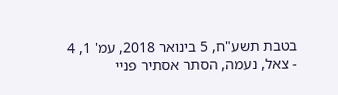בטבת תשע"ח, 5 בינואר 2018, עמ' 1, 4
- צאל, נעמה, הסתר אסתיר פניי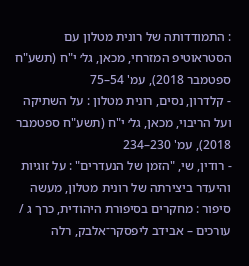: התמודדותה של רונית מטלון עם הסטראוטיפ המזרחי, מכאן, גל׳ י"ח (תשע"ח ספטמבר 2018), עמ' 54–75
- קלדרון, נסים, רונית מטלון : על השתיקה ועל הריבוי, מכאן, גל׳ י"ח (תשע"ח ספטמבר 2018), עמ' 230–234
- רודין, שי, "הזמן של הנעדרים" : על זוגיות והיעדר ביצירתה של רונית מטלון, מעשה סיפור : מחקרים בסיפורת היהודית, כרך ג / עורכים – אבידב ליפסקר־אלבק, רלה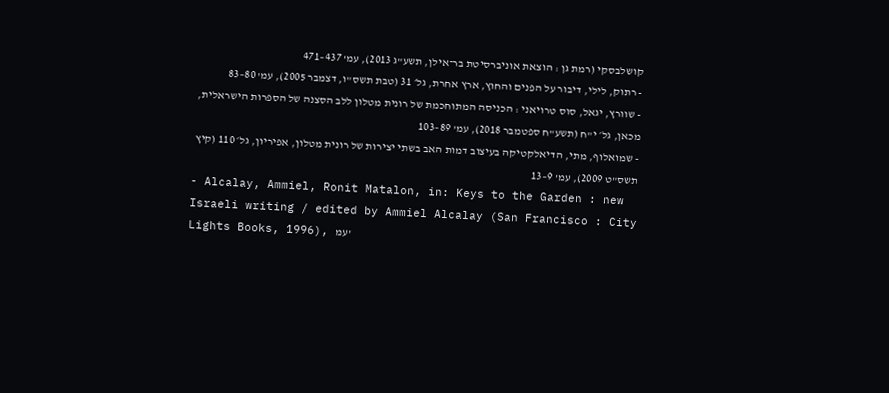קושלבסקי (רמת גן : הוצאת אוניברסיטת בר־אילן, תשע"ג 2013), עמ' 437–471
- רתוק, לילי, דיבור על הפנים והחוץ, ארץ אחרת, גל׳ 31 (טבת תשס"ו, דצמבר 2005), עמ' 80–83
- שוורץ, יגאל, סוס טרויאני : הכניסה המתוחכמת של רונית מטלון ללב הסצנה של הספרות הישראלית, מכאן, גל׳ י"ח (תשע"ח ספטמבר 2018), עמ' 89–103
- שמואלוף, מתי, הדיאלקטיקה בעיצוב דמות האב בשתי יצירות של רונית מטלון, אפיריון, גל׳ 110 (קיץ תשס"ט 2009), עמ' 9–13
- Alcalay, Ammiel, Ronit Matalon, in: Keys to the Garden : new Israeli writing / edited by Ammiel Alcalay (San Francisco : City Lights Books, 1996), עמ'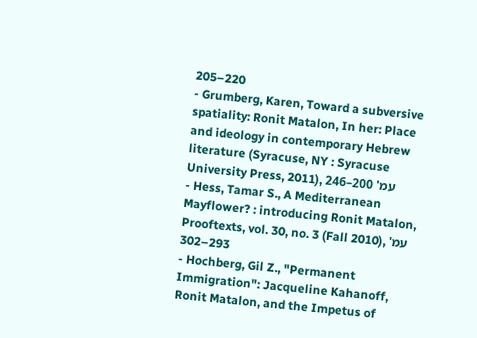205–220
- Grumberg, Karen, Toward a subversive spatiality: Ronit Matalon, In her: Place and ideology in contemporary Hebrew literature (Syracuse, NY : Syracuse University Press, 2011), עמ' 200–246
- Hess, Tamar S., A Mediterranean Mayflower? : introducing Ronit Matalon, Prooftexts, vol. 30, no. 3 (Fall 2010), עמ' 293–302
- Hochberg, Gil Z., "Permanent Immigration": Jacqueline Kahanoff, Ronit Matalon, and the Impetus of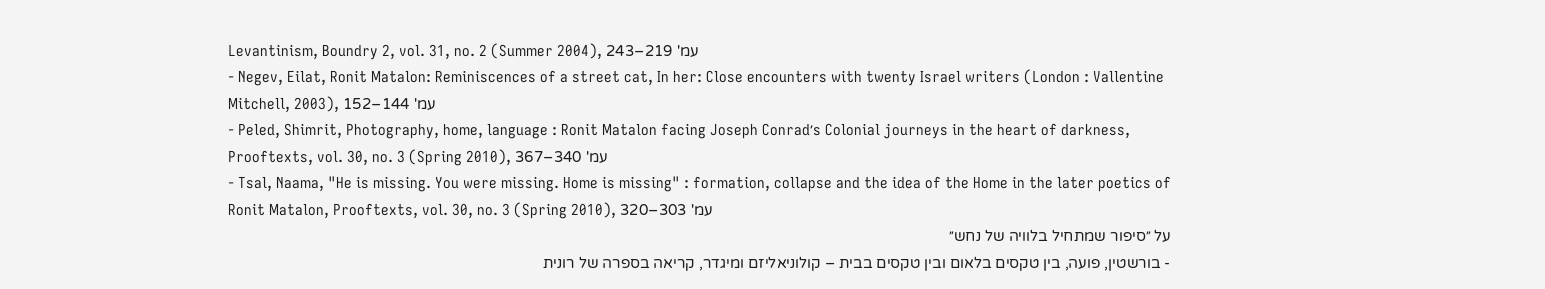Levantinism, Boundry 2, vol. 31, no. 2 (Summer 2004), עמ' 219–243
- Negev, Eilat, Ronit Matalon: Reminiscences of a street cat, In her: Close encounters with twenty Israel writers (London : Vallentine Mitchell, 2003), עמ' 144–152
- Peled, Shimrit, Photography, home, language : Ronit Matalon facing Joseph Conrad׳s Colonial journeys in the heart of darkness, Prooftexts, vol. 30, no. 3 (Spring 2010), עמ' 340–367
- Tsal, Naama, "He is missing. You were missing. Home is missing" : formation, collapse and the idea of the Home in the later poetics of Ronit Matalon, Prooftexts, vol. 30, no. 3 (Spring 2010), עמ' 303–320
על ״סיפור שמתחיל בלוויה של נחש״
- בורשטין, פועה, בין טקסים בלאום ובין טקסים בבית – קולוניאליזם ומיגדר, קריאה בספרה של רונית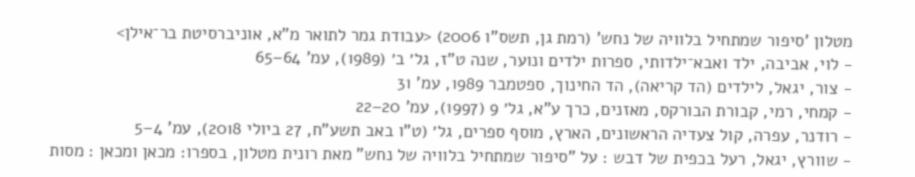מטלון 'סיפור שמתחיל בלוויה של נחש' (רמת גן, תשס"ו 2006) <עבודת גמר לתואר מ"א, אוניברסיטת בר־אילן>
- לוי, אביבה, ילד ואבא־ילדותי, ספרות ילדים ונוער, שנה ט"ז, גל׳ ב׳ (1989), עמ' 64–65
- צור, יגאל, לילדים (הד קריאה), הד החינוך, ספטמבר 1989, עמ' 31
- קמחי, רמי, קבורת הבורקס, מאזנים, כרך ע"א, גל׳ 9 (1997), עמ' 20–22
- רודנר, עפרה, קול צעדיה הראשונים, הארץ, מוסף ספרים, גל׳ (ט"ו באב תשע"ח, 27 ביולי 2018), עמ' 4–5
- שוורץ, יגאל, רעל בכפית של דבש : על "סיפור שמתחיל בלוויה של נחש" מאת רונית מטלון, בספרו: מכאן ומכאן : מסות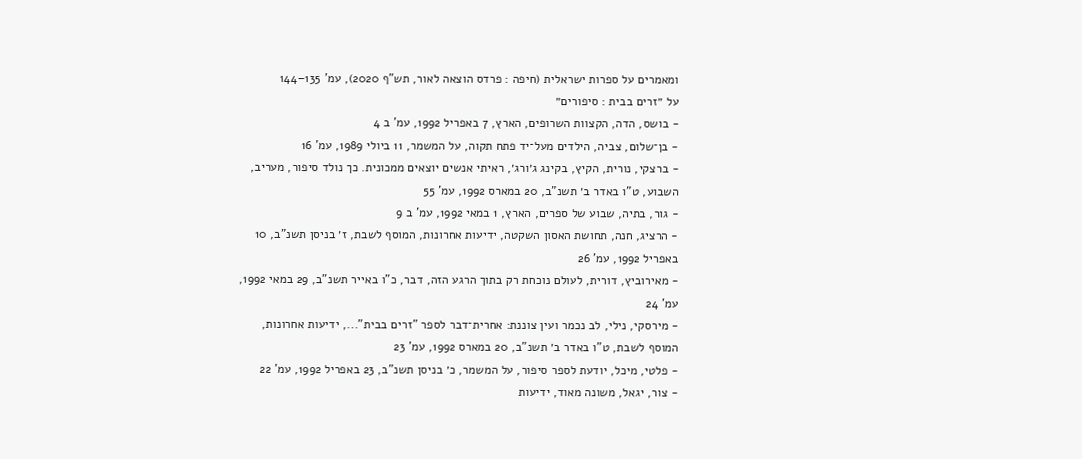ומאמרים על ספרות ישראלית (חיפה : פרדס הוצאה לאור, תש"ף 2020), עמ' 135–144
על ״זרים בבית : סיפורים״
- בושס, הדה, הקצוות השרופים, הארץ, 7 באפריל 1992, עמ' ב 4
- בן־שלום, צביה, הילדים מעל־יד פתח תקוה, על המשמר, 11 ביולי 1989, עמ' 16
- ברצקי, נורית, הקיץ, בקינג ג׳ורג׳, ראיתי אנשים יוצאים ממכונית. כך נולד סיפור, מעריב, השבוע, ט"ו באדר ב׳ תשנ"ב, 20 במארס 1992, עמ' 55
- גור, בתיה, שבוע של ספרים, הארץ, 1 במאי 1992, עמ' ב 9
- הרציג, חנה, תחושת האסון השקטה, ידיעות אחרונות, המוסף לשבת, ז׳ בניסן תשנ"ב, 10 באפריל 1992, עמ' 26
- מאירוביץ, דורית, לעולם נוכחת רק בתוך הרגע הזה, דבר, כ"ו באייר תשנ"ב, 29 במאי 1992, עמ' 24
- מירסקי, נילי, לב נכמר ועין צוננת: אחרית־דבר לספר "זרים בבית"..., ידיעות אחרונות, המוסף לשבת, ט"ו באדר ב׳ תשנ"ב, 20 במארס 1992, עמ' 23
- פלטי, מיכל, יודעת לספר סיפור, על המשמר, כ׳ בניסן תשנ"ב, 23 באפריל 1992, עמ' 22
- צור, יגאל, משונה מאוד, ידיעות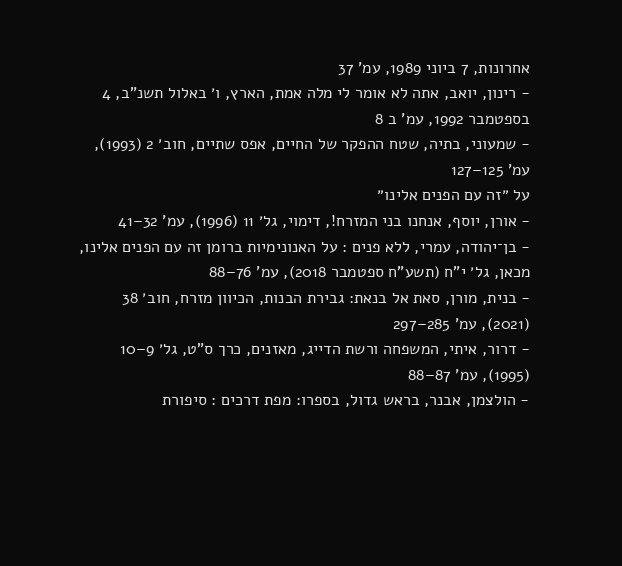אחרונות, 7 ביוני 1989, עמ' 37
- רינון, יואב, אתה לא אומר לי מלה אמת, הארץ, ו׳ באלול תשנ"ב, 4 בספטמבר 1992, עמ' ב 8
- שמעוני, בתיה, שטח ההפקר של החיים, אפס שתיים, חוב׳ 2 (1993), עמ' 125–127
על ״זה עם הפנים אלינו״
- אורן, יוסף, אנחנו בני המזרח!, דימוי, גל׳ 11 (1996), עמ' 32–41
- בן־יהודה, עמרי, ללא פנים : על האנונימיות ברומן זה עם הפנים אלינו, מכאן, גל׳ י"ח (תשע"ח ספטמבר 2018), עמ' 76–88
- בנית, מורן, סאת אל בנאת: גבירת הבנות, הכיוון מזרח, חוב׳ 38 (2021), עמ' 285–297
- דרור, איתי, המשפחה ורשת הדייג, מאזנים, כרך ס"ט, גל׳ 9–10 (1995), עמ' 87–88
- הולצמן, אבנר, בראש גדול, בספרו: מפת דרכים : סיפורת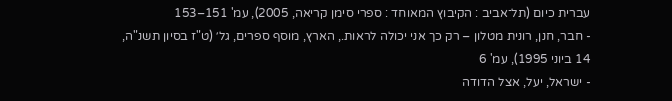עברית כיום (תל־אביב : הקיבוץ המאוחד : ספרי סימן קריאה, 2005), עמ' 151–153
- חבר, חנן, רונית מטלון – רק כך אני יכולה לראות., הארץ, מוסף ספרים, גל׳ (ט"ז בסיון תשנ"ה, 14 ביוני 1995), עמ' 6
- ישראל, יעל, אצל הדודה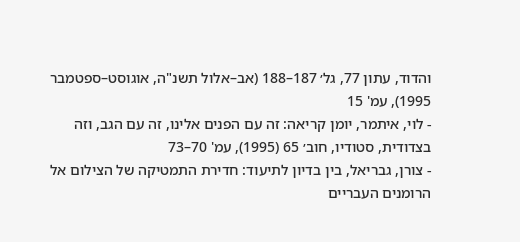והדוד, עתון 77, גל׳ 187–188 (אב–אלול תשנ"ה, אוגוסט–ספטמבר 1995), עמ' 15
- לוי, איתמר, יומן קריאה: זה עם הפנים אלינו, זה עם הגב, וזה בצדודית, סטודיו, חוב׳ 65 (1995), עמ' 70–73
- צורן, גבריאל, בין בדיון לתיעוד: חדירת התמטיקה של הצילום אל הרומנים העבריים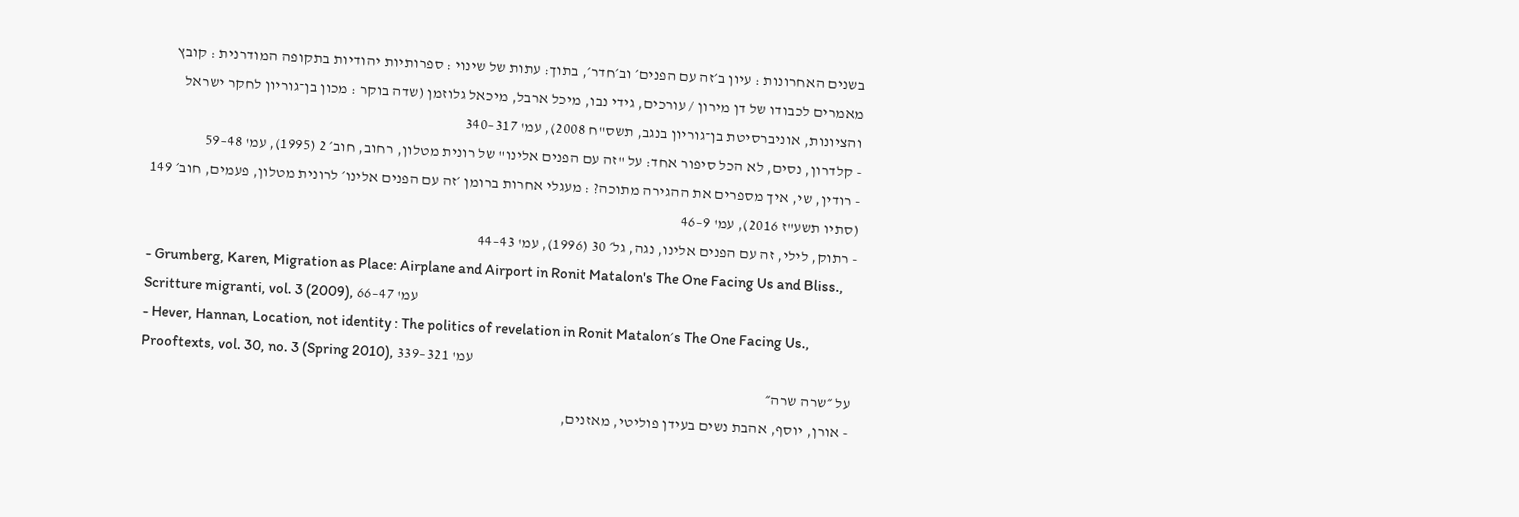בשנים האחרונות : עיון ב׳זה עם הפנים׳ וב׳חדר׳, בתוך: עתות של שינוי : ספרותיות יהודיות בתקופה המודרנית : קובץ מאמרים לכבודו של דן מירון / עורכים, גידי נבו, מיכל ארבל, מיכאל גלוזמן (שדה בוקר : מכון בן־גוריון לחקר ישראל והציונות, אוניברסיטת בן־גוריון בנגב, תשס"ח 2008), עמ' 317–340
- קלדרון, נסים, לא הכל סיפור אחד: על "זה עם הפנים אלינו" של רונית מטלון, רחוב, חוב׳ 2 (1995), עמ' 48–59
- רודין, שי, איך מספרים את ההגירה מתוכה? : מעגלי אחרות ברומן ׳זה עם הפנים אלינו׳ לרונית מטלון, פעמים, חוב׳ 149 (סתיו תשע"ז 2016), עמ' 9–46
- רתוק, לילי, זה עם הפנים אלינו, נגה, גל׳ 30 (1996), עמ' 43–44
- Grumberg, Karen, Migration as Place: Airplane and Airport in Ronit Matalon's The One Facing Us and Bliss., Scritture migranti, vol. 3 (2009), עמ' 47–66
- Hever, Hannan, Location, not identity : The politics of revelation in Ronit Matalon׳s The One Facing Us., Prooftexts, vol. 30, no. 3 (Spring 2010), עמ' 321–339
על ״שרה שרה״
- אורן, יוסף, אהבת נשים בעידן פוליטי, מאזנים,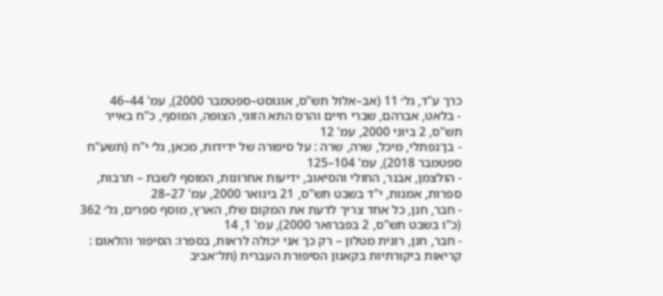כרך ע"ד, גל׳ 11 (אב–אלול תש"ס, אוגוסט–ספטמבר 2000), עמ' 44–46
- בלאט, אברהם, שברי חיים והרס התא הזוגי, הצופה, המוסף, כ"ח באייר תש"ס, 2 ביוני 2000, עמ' 12
- בן־נפתלי, מיכל, שרה, שרה : על סיפורה של ידידות, מכאן, גל׳ י"ח (תשע"ח ספטמבר 2018), עמ' 104–125
- הולצמן, אבנר, החולי והסיאוב, ידיעות אחרונות, המוסף לשבת – תרבות, ספרות, אמנות, י"ד בשבט תש"ס, 21 בינואר 2000, עמ' 27–28
- חבר, חנן, כל אחד צריך לדעת את המקום שלו, הארץ, מוסף ספרים, גל׳ 362 (כ"ו בשבט תש"ס, 2 בפברואר 2000), עמ' 1, 14
- חבר, חנן, רונית מטלון – רק כך אני יכולה לראות, בספרו: הסיפור והלאום : קריאות ביקורתיות בקאנון הסיפורת העברית (תל־אביב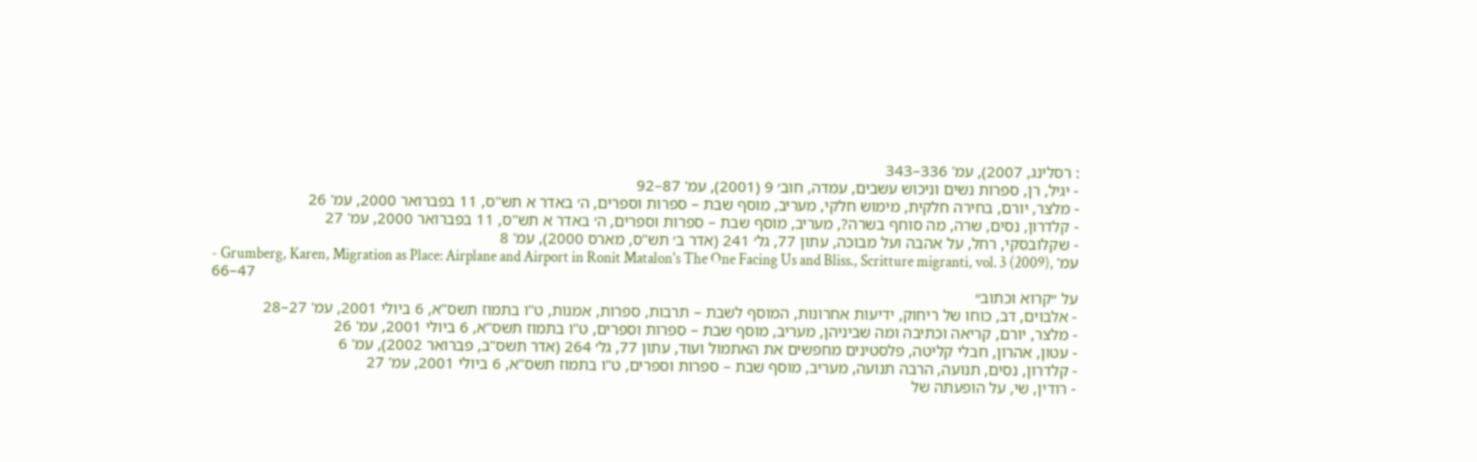: רסלינג, 2007), עמ' 336–343
- יגיל, רן, ספרות נשים וניכוש עשבים, עמדה, חוב׳ 9 (2001), עמ' 87–92
- מלצר, יורם, בחירה חלקית, מימוש חלקי, מעריב, מוסף שבת – ספרות וספרים, ה׳ באדר א תש"ס, 11 בפברואר 2000, עמ' 26
- קלדרון, נסים, שרה, מה סוחף בשרה?, מעריב, מוסף שבת – ספרות וספרים, ה׳ באדר א תש"ס, 11 בפברואר 2000, עמ' 27
- שקלובסקי, רחל, על אהבה ועל מבוכה, עתון 77, גל׳ 241 (אדר ב׳ תש"ס, מארס 2000), עמ' 8
- Grumberg, Karen, Migration as Place: Airplane and Airport in Ronit Matalon's The One Facing Us and Bliss., Scritture migranti, vol. 3 (2009), עמ' 47–66
על ״קרוא וכתוב״
- אלבוים, דב, כוחו של ריחוק, ידיעות אחרונות, המוסף לשבת – תרבות, ספרות, אמנות, ט"ו בתמוז תשס"א, 6 ביולי 2001, עמ' 27–28
- מלצר, יורם, קריאה וכתיבה ומה שביניהן, מעריב, מוסף שבת – ספרות וספרים, ט"ו בתמוז תשס"א, 6 ביולי 2001, עמ' 26
- עטון, אהרון, חבלי קליטה, פלסטינים מחפשים את האתמול ועוד, עתון 77, גל׳ 264 (אדר תשס"ב, פברואר 2002), עמ' 6
- קלדרון, נסים, תנועה, הרבה תנועה, מעריב, מוסף שבת – ספרות וספרים, ט"ו בתמוז תשס"א, 6 ביולי 2001, עמ' 27
- רודין, שי, על הופעתה של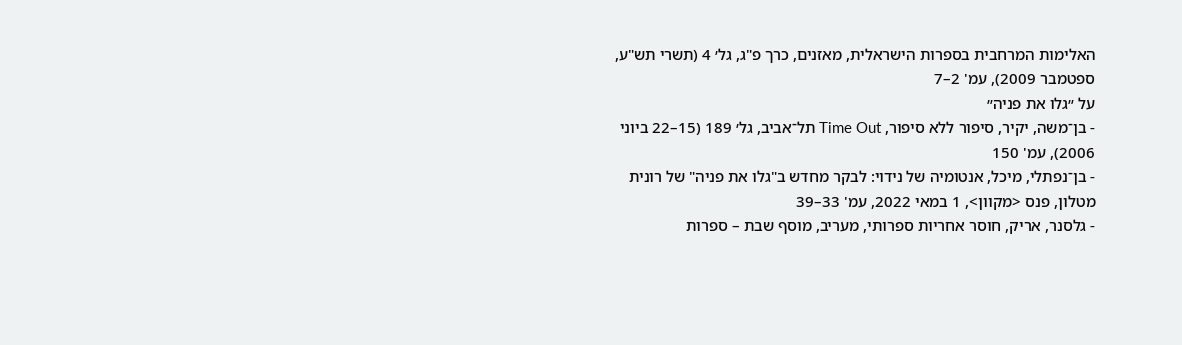האלימות המרחבית בספרות הישראלית, מאזנים, כרך פ"ג, גל׳ 4 (תשרי תש"ע, ספטמבר 2009), עמ' 2–7
על ״גלו את פניה״
- בן־משה, יקיר, סיפור ללא סיפור, Time Out תל־אביב, גל׳ 189 (15–22 ביוני 2006), עמ' 150
- בן־נפתלי, מיכל, אנטומיה של נידוי: לבקר מחדש ב"גלו את פניה" של רונית מטלון, פנס <מקוון>, 1 במאי 2022, עמ' 33–39
- גלסנר, אריק, חוסר אחריות ספרותי, מעריב, מוסף שבת – ספרות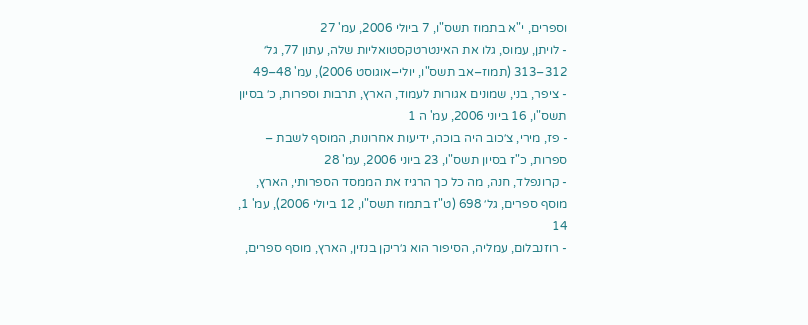וספרים, י"א בתמוז תשס"ו, 7 ביולי 2006, עמ' 27
- לויתן, עמוס, גלו את האינטרטקסטואליות שלה, עתון 77, גל׳ 312–313 (תמוז–אב תשס"ו, יולי–אוגוסט 2006), עמ' 48–49
- ציפר, בני, שמונים אגורות לעמוד, הארץ, תרבות וספרות, כ׳ בסיון תשס"ו, 16 ביוני 2006, עמ' ה 1
- פז, מירי, צ׳כוב היה בוכה, ידיעות אחרונות, המוסף לשבת – ספרות, כ"ז בסיון תשס"ו, 23 ביוני 2006, עמ' 28
- קרונפלד, חנה, מה כל כך הרגיז את הממסד הספרותי, הארץ, מוסף ספרים, גל׳ 698 (ט"ז בתמוז תשס"ו, 12 ביולי 2006), עמ' 1, 14
- רוזנבלום, עמליה, הסיפור הוא ג׳ריקן בנזין, הארץ, מוסף ספרים,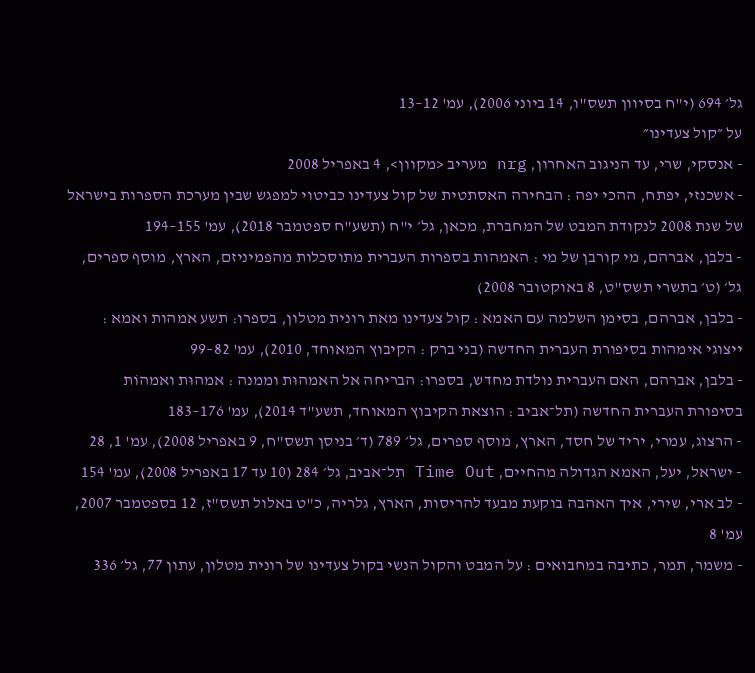גל׳ 694 (י"ח בסיוון תשס"ו, 14 ביוני 2006), עמ' 12–13
על ״קול צעדינו״
- אנסקי, שרי, עד הניגוב האחרון, nrg מעריב <מקוון>, 4 באפריל 2008
- אשכנזי, יפתח, ההכי יפה : הבחירה האסתטית של קול צעדינו כביטוי למפגש שבין מערכת הספרות בישראל של שנת 2008 לנקודת המבט של המחברת, מכאן, גל׳ י"ח (תשע"ח ספטמבר 2018), עמ' 155–194
- בלבן, אברהם, מי קורבן של מי : האמהות בספרות העברית מתוסכלות מהפמיניזם, הארץ, מוסף ספרים, גל׳ (ט׳ בתשרי תשס"ט, 8 באוקטובר 2008)
- בלבן, אברהם, בסימן השלמה עם האמא : קול צעדינו מאת רונית מטלון, בספרו: תשע אמהות ואמא : ייצוגי אימהות בסיפורת העברית החדשה (בני ברק : הקיבוץ המאוחד, 2010), עמ' 82–99
- בלבן, אברהם, האם העברית נולדת מחדש, בספרו: הבריחה אל האמהוּת וממנה : אמהוּת ואמהוֹת בסיפורת העברית החדשה (תל־אביב : הוצאת הקיבוץ המאוחד, תשע"ד 2014), עמ' 176–183
- הרצוג, עמרי, יריד של חסד, הארץ, מוסף ספרים, גל׳ 789 (ד׳ בניסן תשס"ח, 9 באפריל 2008), עמ' 1, 28
- ישראל, יעל, האמא הגדולה מהחיים, Time Out תל־אביב, גל׳ 284 (10 עד 17 באפריל 2008), עמ' 154
- לב ארי, שירי, איך האהבה בוקעת מבעד להריסות, הארץ, גלריה, כ"ט באלול תשס"ז, 12 בספטמבר 2007, עמ' 8
- משמר, תמר, כתיבה במחבואים : על המבט והקול הנשי בקול צעדינו של רונית מטלון, עתון 77, גל׳ 336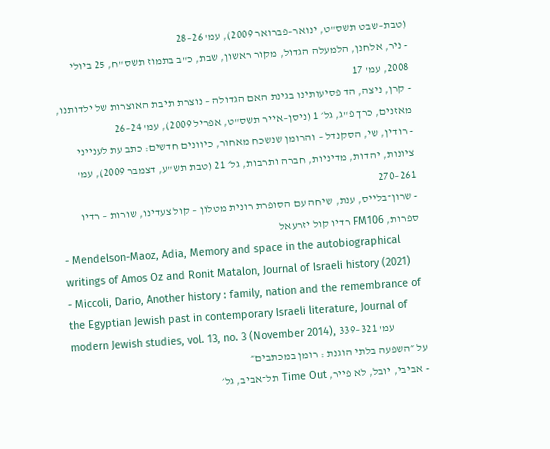(טבת–שבט תשס"ט, ינואר–פברואר 2009), עמ' 26–28
- ניר, אלחנן, הלמעלה הגדול, מקור ראשון, שבת, כ"ב בתמוז תשס"ח, 25 ביולי 2008, עמ' 17
- קרן, ניצה, הד פסיעותינו בגינת האם הגדולה – נוצרת תיבת האוצרות של ילדותנו, מאזנים, כרך פ"ג, גל׳ 1 (ניסן–אייר תשס"ט, אפריל 2009), עמ' 24–26
- רודין, שי, הסקנדל – והרומן שנשכח מאחור, כיוונים חדשים: כתב עת לענייני ציונות, יהדות, מדיניות, חברה ותרבות, גל׳ 21 (טבת תש"ע, דצמבר 2009), עמ' 261–270
- שרון־בלייס, ענת, שיחה עם הסופרת רונית מטלון – קול צעדינו, שורות – רדיו ספרות, FM106 רדיו קול יזרעאל
- Mendelson-Maoz, Adia, Memory and space in the autobiographical writings of Amos Oz and Ronit Matalon, Journal of Israeli history (2021)
- Miccoli, Dario, Another history : family, nation and the remembrance of the Egyptian Jewish past in contemporary Israeli literature, Journal of modern Jewish studies, vol. 13, no. 3 (November 2014), עמ' 321–339
על ״השפעה בלתי הוגנת : רומן במכתבים״
- אביבי, יובל, לא פייר, Time Out תל־אביב, גל׳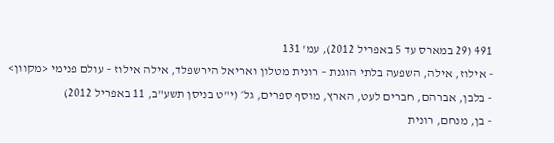491 (29 במארס עד 5 באפריל 2012), עמ' 131
- אילוז, אילה, השפעה בלתי הוגנת – רונית מטלון ואריאל הירשפלד, אילה אילוז – עולם פנימי <מקוון>
- בלבן, אברהם, חברים לעט, הארץ, מוסף ספרים, גל׳ (י"ט בניסן תשע"ב, 11 באפריל 2012)
- בן, מנחם, רונית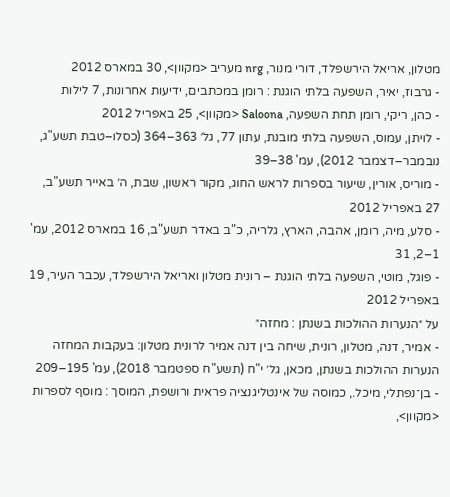מטלון, אריאל הירשפלד, דורי מנור, nrg מעריב <מקוון>, 30 במארס 2012
- גרבוז, יאיר, השפעה בלתי הוגנת : רומן במכתבים, ידיעות אחרונות, 7 לילות
- כהן, ריקי, רומן תחת השפעה, Saloona <מקוון>, 25 באפריל 2012
- לויתן, עמוס, השפעה בלתי מובנת, עתון 77, גל׳ 363–364 (כסלו–טבת תשע"ג, נובמבר–דצמבר 2012), עמ' 38–39
- מוריס, אורין, שיעור בספרות לראש החוג, מקור ראשון, שבת, ה׳ באייר תשע"ב, 27 באפריל 2012
- סלע, מיה, רומן, אהבה, הארץ, גלריה, כ"ב באדר תשע"ב, 16 במארס 2012, עמ' 1–2, 31
- פוגל, מוטי, השפעה בלתי הוגנת – רונית מטלון ואריאל הירשפלד, עכבר העיר, 19 באפריל 2012
על ״הנערות ההולכות בשנתן : מחזה״
- אמיר, דנה, מטלון, רונית, שיחה בין דנה אמיר לרונית מטלון: בעקבות המחזה הנערות ההולכות בשנתן, מכאן, גל׳ י"ח (תשע"ח ספטמבר 2018), עמ' 195–209
- בן־נפתלי, מיכל., כמוסה של אינטליגנציה פראית ורושפת, המוסך : מוסף לספרות <מקוון>,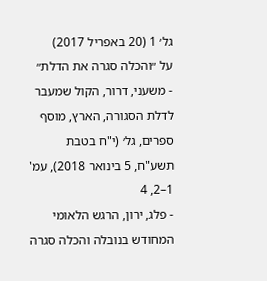גל׳ 1 (20 באפריל 2017)
על ״והכלה סגרה את הדלת״
- משעני, דרור, הקול שמעבר לדלת הסגורה, הארץ, מוסף ספרים, גל׳ (י"ח בטבת תשע"ח, 5 בינואר 2018), עמ' 1–2, 4
- פלג, ירון, הרגש הלאומי המחודש בנובלה והכלה סגרה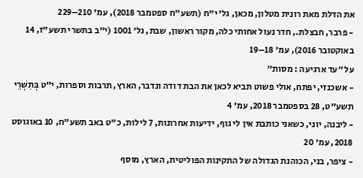את הדלת מאת רונית מטלון, מכאן, גל׳ י"ח (תשע"ח ספטמבר 2018), עמ' 210–229
- פרבר, חבצלת., חדר נעול אחותי כלה, מקור ראשון, שבת, גל׳ 1001 (י"ב בתשרי תשע"ז, 14 באוקטובר 2016), עמ' 18–19
על ״עד ארגיעה : מסות״
- אשכנזי, יפתח, אולי פשוט תביא לכאן את הבת דודה ונדבר, הארץ, תרבות וספרות, י"ט בְּתִשְׁרֵי תשע"ט, 28 בספטמבר 2018, עמ' 4
- ליבנה, יוני, כשאני כותבת אין לי גוף, ידיעות אחרונות, 7 לילות, כ"ט באב תשע"ח, 10 באוגוסט 2018, עמ' 20
- ציפר, בני, הכוהנת הגדולה של התקינות הפוליטית, הארץ, מוסף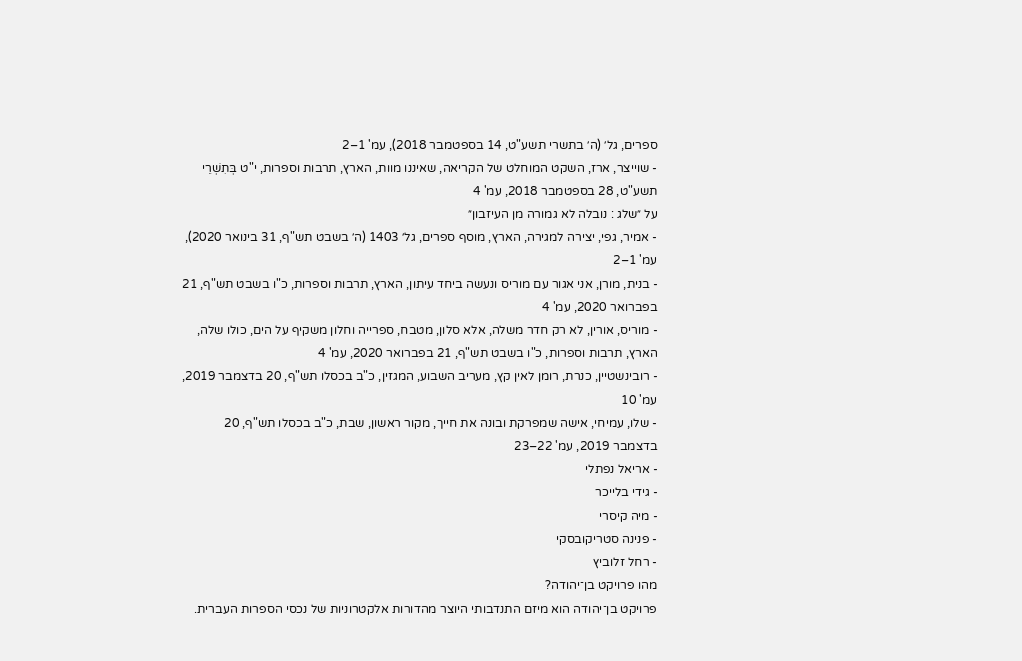ספרים, גל׳ (ה׳ בתשרי תשע"ט, 14 בספטמבר 2018), עמ' 1–2
- שוייצר, ארז, השקט המוחלט של הקריאה, שאיננו מוות, הארץ, תרבות וספרות, י"ט בְּתִשְׁרֵי תשע"ט, 28 בספטמבר 2018, עמ' 4
על ״שלג : נובלה לא גמורה מן העיזבון״
- אמיר, גפי, יצירה למגירה, הארץ, מוסף ספרים, גל׳ 1403 (ה׳ בשבט תש"ף, 31 בינואר 2020), עמ' 1–2
- בנית, מורן, אני אגור עם מוריס ונעשה ביחד עיתון, הארץ, תרבות וספרות, כ"ו בשבט תש"ף, 21 בפברואר 2020, עמ' 4
- מוריס, אורין, לא רק חדר משלה, אלא סלון, מטבח, ספרייה וחלון משקיף על הים, כולו שלה, הארץ, תרבות וספרות, כ"ו בשבט תש"ף, 21 בפברואר 2020, עמ' 4
- רובינשטיין, כנרת, רומן לאין קץ, מעריב השבוע, המגזין, כ"ב בכסלו תש"ף, 20 בדצמבר 2019, עמ' 10
- שלו, עמיחי, אישה שמפרקת ובונה את חייך, מקור ראשון, שבת, כ"ב בכסלו תש"ף, 20 בדצמבר 2019, עמ' 22–23
- אריאל נפתלי
- גידי בלייכר
- מיה קיסרי
- פנינה סטריקובסקי
- רחל זלוביץ
מהו פרויקט בן־יהודה?
פרויקט בן־יהודה הוא מיזם התנדבותי היוצר מהדורות אלקטרוניות של נכסי הספרות העברית.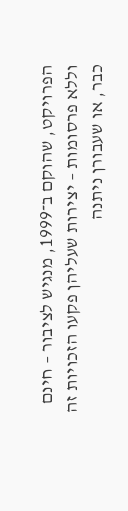הפרויקט, שהוקם ב־1999, מנגיש לציבור – חינם וללא פרסומות – יצירות שעליהן פקעו הזכויות זה כבר, או שעבורן ניתנה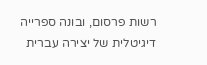רשות פרסום, ובונה ספרייה דיגיטלית של יצירה עברית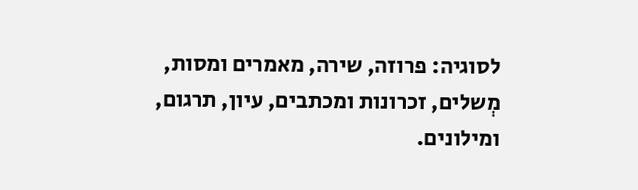לסוגיה: פרוזה, שירה, מאמרים ומסות, מְשלים, זכרונות ומכתבים, עיון, תרגום, ומילונים.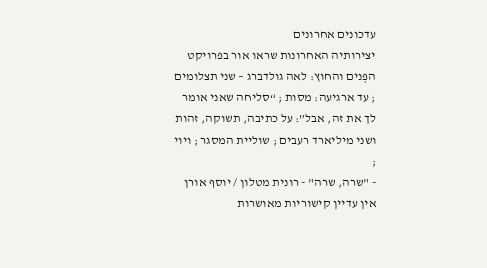עדכונים אחרונים
יצירותיה האחרונות שראו אור בפרויקט
הפְּנים והחוץ: לאה גולדברג – שני תצלומים ; עד ארגיעה: מסות ; “סליחה שאני אומר לך את זה, אבל”: על כתיבה, תשוקה, זהות ושני מיליארד רעבים ; שוליית המסגר ; ויוי ;
- "שרה, שרה" - רונית מטלון / יוסף אורן
אין עדיין קישוריות מאושרות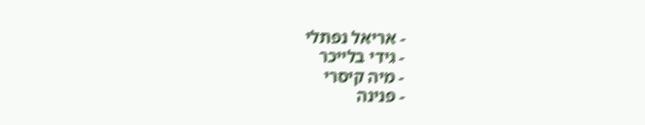- אריאל נפתלי
- גידי בלייכר
- מיה קיסרי
- פנינה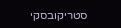סטריקובסקי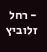- רחל זלוביץ